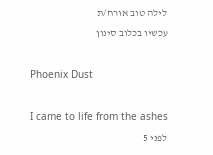לילה טוב אורח/ת
עכשיו בכלוב סינון

Phoenix Dust

I came to life from the ashes
לפני 5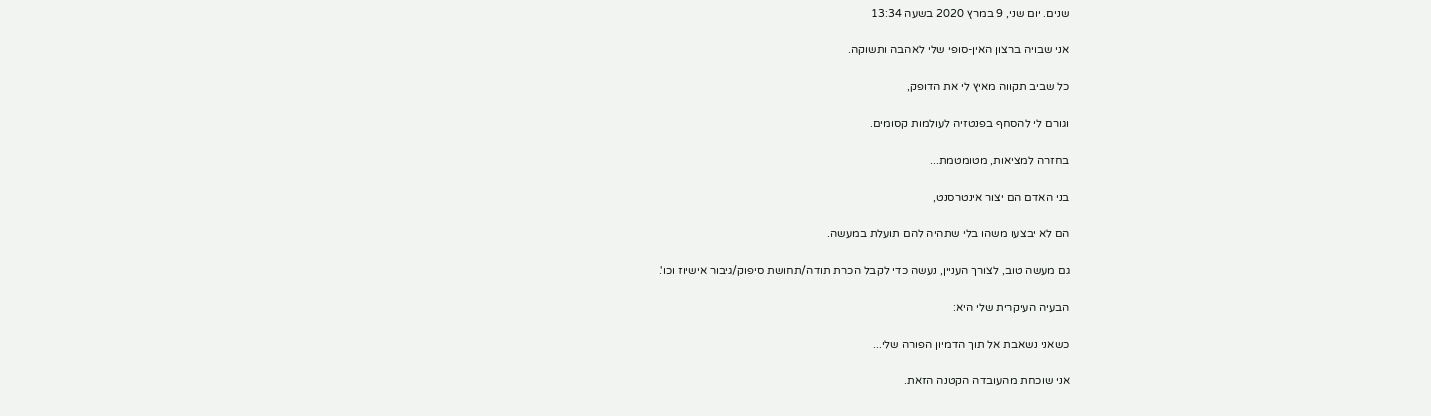שנים. יום שני, 9 במרץ 2020 בשעה 13:34

אני שבויה ברצון האין-סופי שלי לאהבה ותשוקה.

כל שביב תקווה מאיץ לי את הדופק,

וגורם לי להסחף בפנטזיה לעולמות קסומים.

בחזרה למציאות, מטומטמת...

בני האדם הם יצור אינטרסנט,

הם לא יבצעו משהו בלי שתהיה להם תועלת במעשה.

גם מעשה טוב, לצורך העניין, נעשה כדי לקבל הכרת תודה/תחושת סיפוק/גיבור אישיוז וכו'.

הבעיה העיקרית שלי היא:

כשאני נשאבת אל תוך הדמיון הפורה שלי...

אני שוכחת מהעובדה הקטנה הזאת.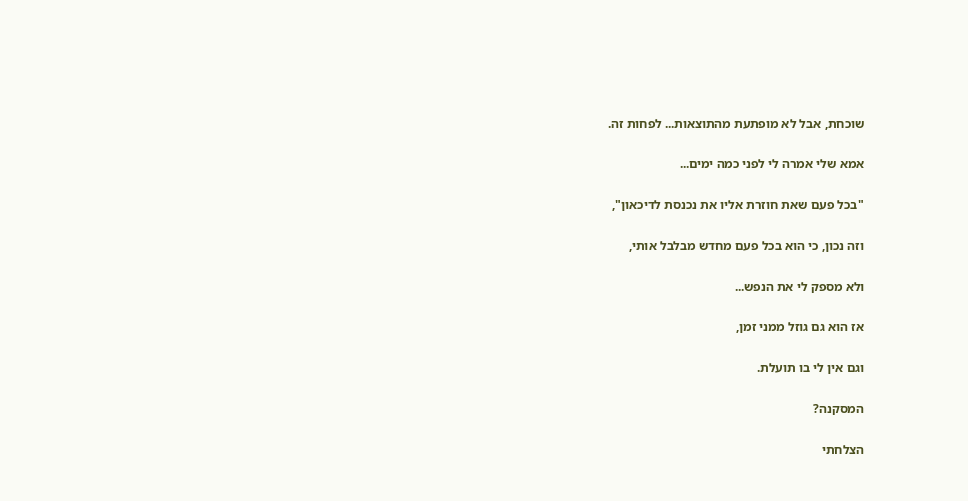שוכחת, אבל לא מופתעת מהתוצאות... לפחות זה.

אמא שלי אמרה לי לפני כמה ימים...

"בכל פעם שאת חוזרת אליו את נכנסת לדיכאון",

וזה נכון, כי הוא בכל פעם מחדש מבלבל אותי,

ולא מספק לי את הנפש...

אז הוא גם גוזל ממני זמן,

וגם אין לי בו תועלת.

המסקנה?

הצלחתי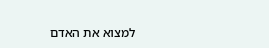למצוא את האדם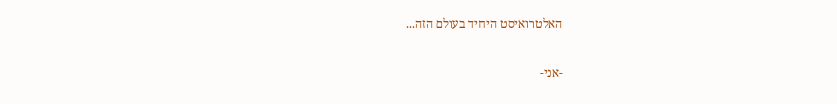האלטרואיסט היחיד בעולם הזה...

-אני-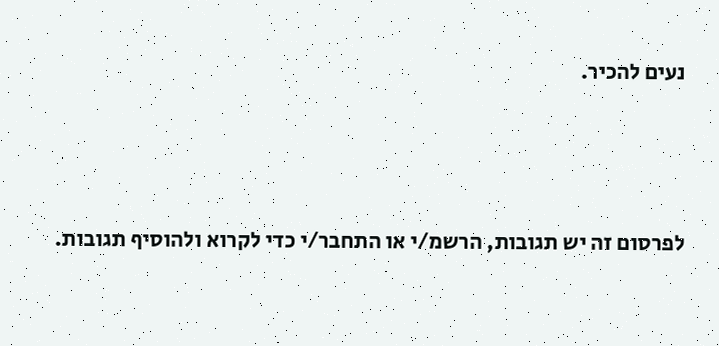נעים להכיר.





לפרסום זה יש תגובות, הרשמ/י או התחבר/י כדי לקרוא ולהוסיף תגובות.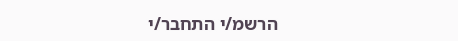הרשמ/י התחבר/י